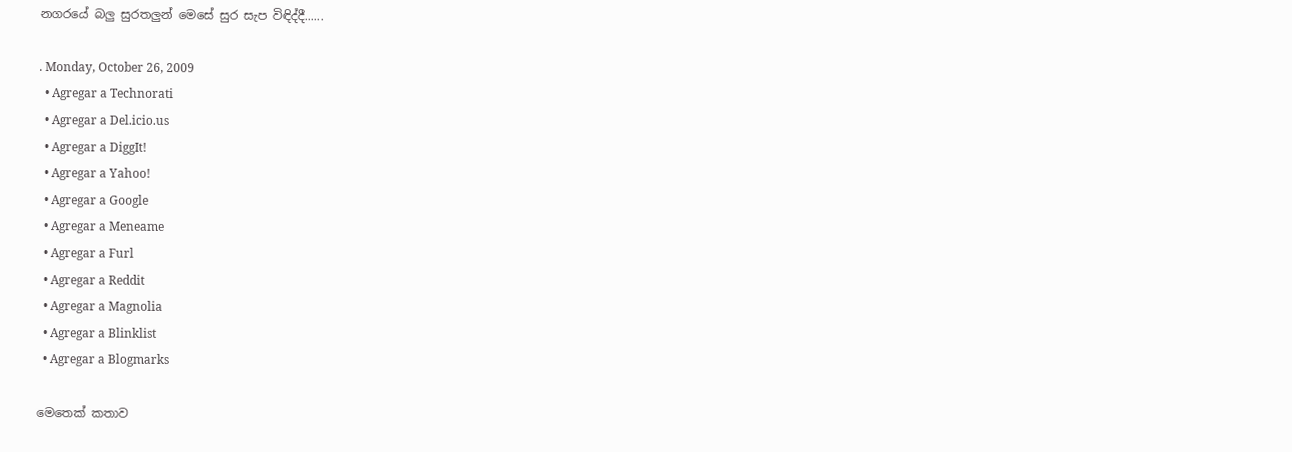නගරයේ බලු සුරතලුන් මෙසේ සුර සැප විඳිද්දී......

. Monday, October 26, 2009
  • Agregar a Technorati
  • Agregar a Del.icio.us
  • Agregar a DiggIt!
  • Agregar a Yahoo!
  • Agregar a Google
  • Agregar a Meneame
  • Agregar a Furl
  • Agregar a Reddit
  • Agregar a Magnolia
  • Agregar a Blinklist
  • Agregar a Blogmarks

මෙතෙක් කතාව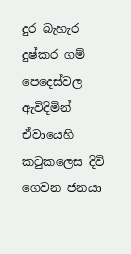දුර බැහැර දුෂ්කර ගම් පෙදෙස්වල ඇවිදිමින් ඒවායෙහි කටුකලෙස දිවි ගෙවන ජනයා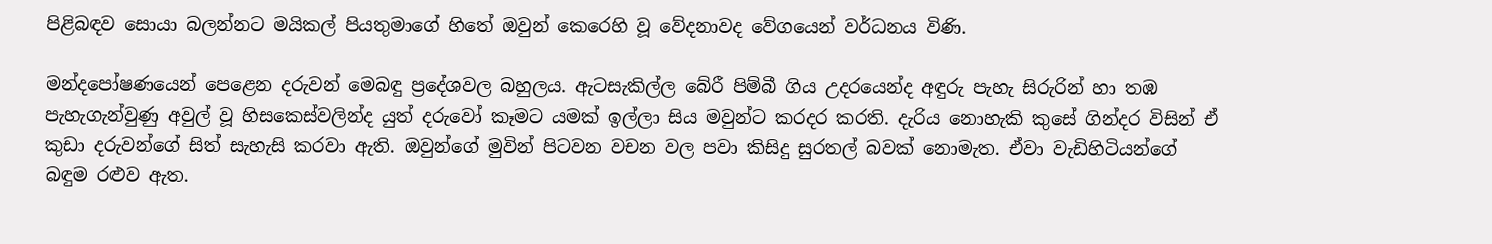පිළිබඳව සොයා බලන්නට මයිකල් පියතුමාගේ හිතේ ඔවුන් කෙරෙහි වූ වේදනාවද වේගයෙන් වර්ධනය විණි.

මන්දපෝෂණයෙන් පෙළෙන දරුවන් මෙබඳු ප්‍රදේශවල බහුලය. ඇටසැකිල්ල බේරී පිම්බී ගිය උදරයෙන්ද අඳුරු පැහැ සිරුරින් හා තඹ පැහැගැන්වුණු අවුල් වූ හිසකෙස්වලින්ද යුත් දරුවෝ කෑමට යමක් ඉල්ලා සිය මවුන්ට කරදර කරති. දැරිය නොහැකි කුසේ ගින්දර විසින් ඒ කුඩා දරුවන්ගේ සිත් සැහැසි කරවා ඇති. ඔවුන්ගේ මුවින් පිටවන වචන වල පවා කිසිදු සුරතල් බවක් නොමැත. ඒවා වැඩිහිටියන්ගේ බඳුම රළුව ඇත.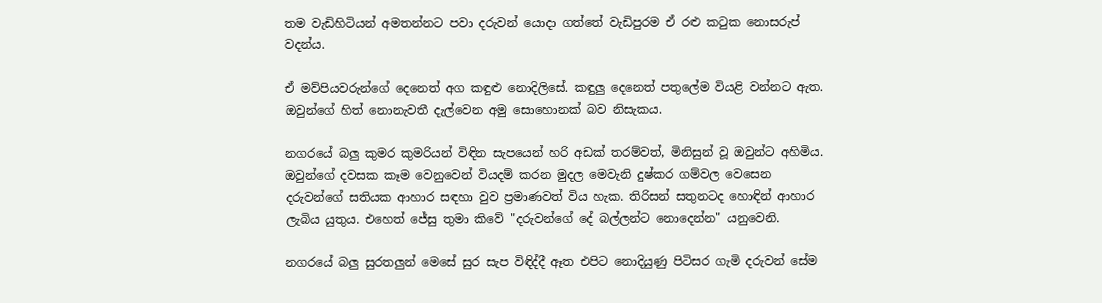තම වැඩිහිටියන් අමතන්නට පවා දරුවන් යොදා ගත්තේ වැඩිපුරම ඒ රළු කටුක නොසරුප් වදන්ය.

ඒ මව්පියවරුන්ගේ දෙනෙත් අග කඳුළු නොදිලිසේ. කඳුලු දෙනෙත් පතුලේම වියළි වන්නට ඇත. ඔවුන්ගේ හිත් නොනැවතී දැල්වෙන අමු සොහොනක් බව නිසැකය.

නගරයේ බලු කුමර කුමරියන් විඳින සැපයෙන් හරි අඩක් තරම්වත්, මිනිසුන් වූ ඔවුන්ට අහිමිය. ඔවුන්ගේ දවසක කෑම වෙනුවෙන් වියදම් කරන මුදල මෙවැනි දුෂ්කර ගම්වල වෙසෙන දරුවන්ගේ සතියක ආහාර සඳහා වුව ප්‍රමාණවත් විය හැක. තිරිසන් සතුනටද හොඳින් ආහාර ලැබිය යුතුය. එහෙත් ජේසු තුමා කිවේ "දරුවන්ගේ දේ බල්ලන්ට නොදෙන්න" යනුවෙනි.

නගරයේ බලු සුරතලුන් මෙසේ සුර සැප විඳිද්දී ඈත එපිට නොදියුණු පිටිසර ගැමි දරුවන් සේම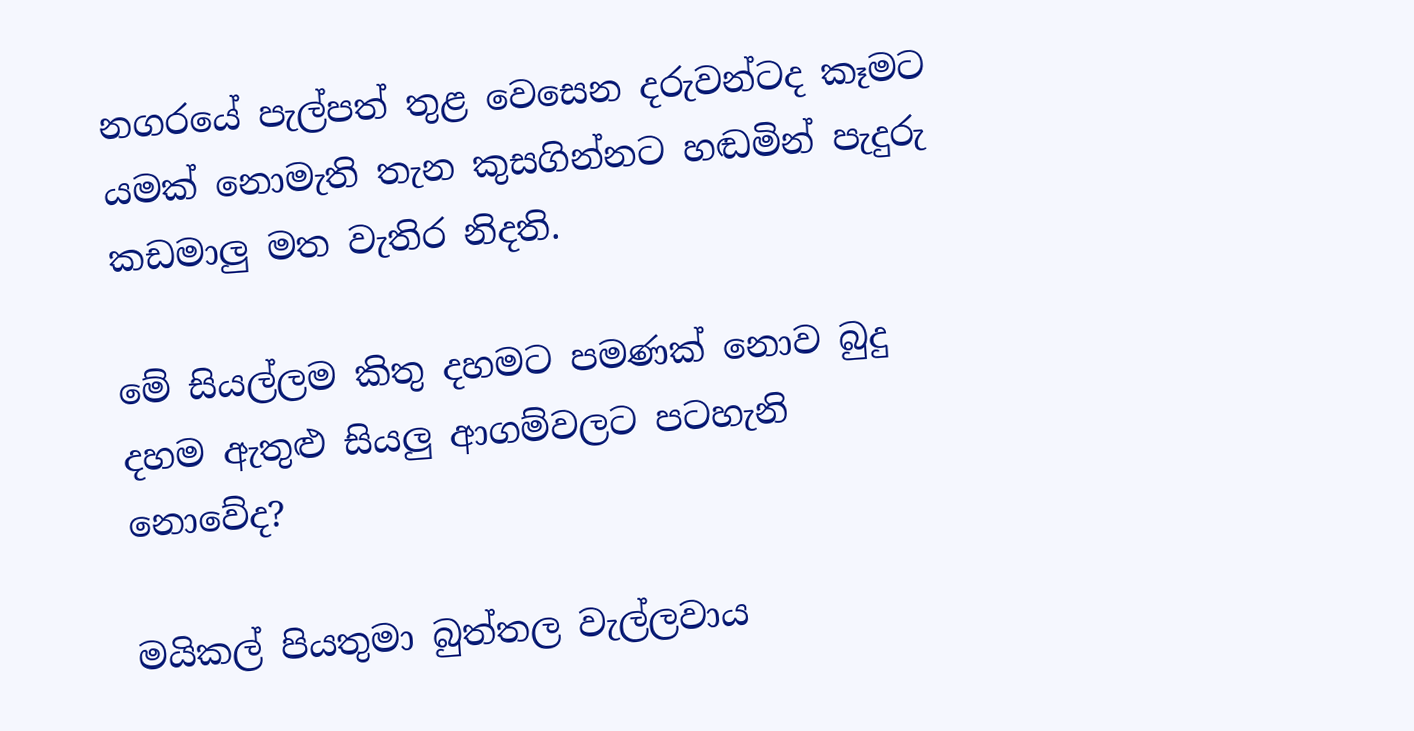නගරයේ පැල්පත් තුළ වෙසෙන දරුවන්ටද කෑමට යමක් නොමැති තැන කුසගින්නට හඬමින් පැදුරු කඩමාලු මත වැතිර නිදති.

මේ සියල්ලම කිතු දහමට පමණක් නොව බුදු දහම ඇතුළු සියලු ආගම්වලට පටහැනි නොවේද?

මයිකල් පියතුමා බුත්තල වැල්ලවාය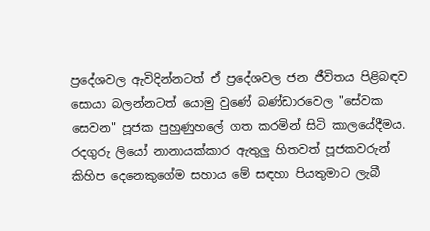ප්‍රදේශවල ඇවිදින්නටත් ඒ ප්‍රදේශවල ජන ජීවිතය පිළිබඳව සොයා බලන්නටත් යොමු වුණේ බණ්ඩාරවෙල "සේවක සෙවන" පූජක පුහුණුහලේ ගත කරමින් සිටි කාලයේදීමය. රදගුරු ලියෝ නානායක්කාර ඇතුලු හිතවත් පූජකවරුන් කිහිප දෙනෙකුගේම සහාය මේ සඳහා පියතුමාට ලැබී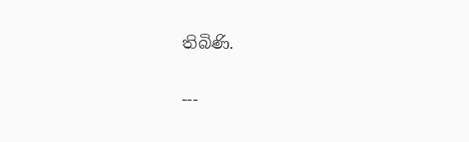තිබිණි.


---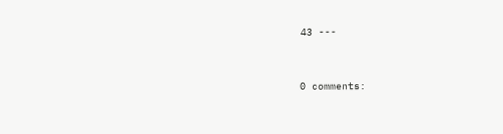43 ---


0 comments: